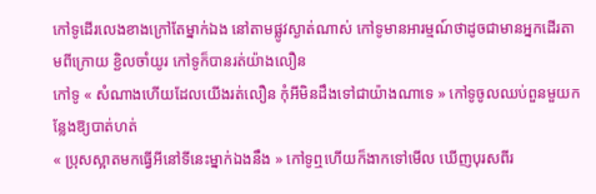កៅទូដើរលេងខាងក្រៅតែម្នាក់ឯង នៅតាមផ្លូវស្ងាត់ណាស់ កៅទូមានអារម្មណ៍ថាដូចជាមានអ្នកដើរតាមពីក្រោយ ខ្ជិលចាំយូរ កៅទូក៏បានរត់យ៉ាងលឿន
កៅទូ « សំណាងហើយដែលយើងរត់លឿន កុំអីមិនដឹងទៅជាយ៉ាងណាទេ » កៅទូចូលឈប់ពួនមួយកន្លែងឱ្យបាត់ហត់
« ប្រុសស្អាតមកធ្វើអីនៅទីនេះម្នាក់ឯងនឹង » កៅទូឮហើយក៏ងាកទៅមើល ឃើញបុរសពីរ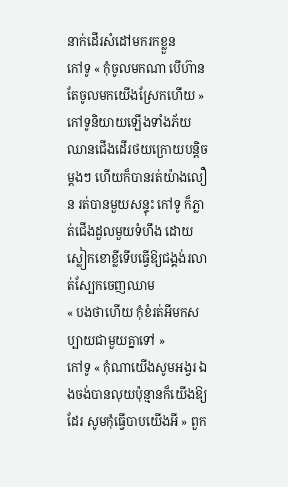នាក់ដើរសំដៅមករកខ្លួន
កៅទូ « កុំចូលមកណា បើហ៊ានតែចូលមកយើងស្រែកហើយ » កៅទូនិយាយឡើងទាំងភ័យ ឈានជើងដើរថយក្រោយបន្តិចម្តងៗ ហើយក៏បានរត់យ៉ាងលឿន រត់បានមួយសន្ទុះ កៅទូ ក៏ភ្លាត់ជើងដួលមួយទំហឹង ដោយស្លៀកខោខ្លីទើបធ្វើឱ្យជង្គង់រលាត់ស្បែកចេញឈាម
« បងថាហើយ កុំខំរត់អីមកសប្បាយជាមួយគ្នាទៅ »
កៅទូ « កុំណាយើងសូមអង្វរ ឯងចង់បានលុយប៉ុន្មានក៏យើងឱ្យដែរ សូមកុំធ្វើបាបយើងអី » ពួក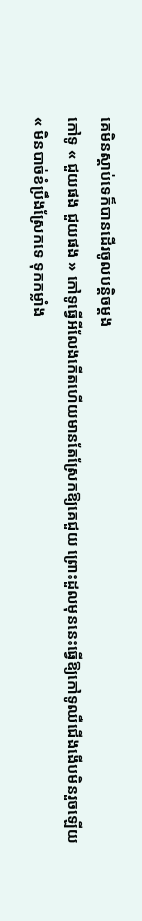គេមិនស្ដាប់ទេក៏បានដើរចូលបន្តិចម្តង
កៅទូ « ជួយផង ជួយផង » កៅទូធ្វើអីលែងកើតហើយមានតែស្រែកឱ្យគេជួយ ព្រោះដួលមុននេះធ្វើឱ្យកៅទូឈឺជើងងើបមិនរួចឡើយ
« មិនបាច់ខំប្រឹងស្រែកទេ ទុកកម្លាំង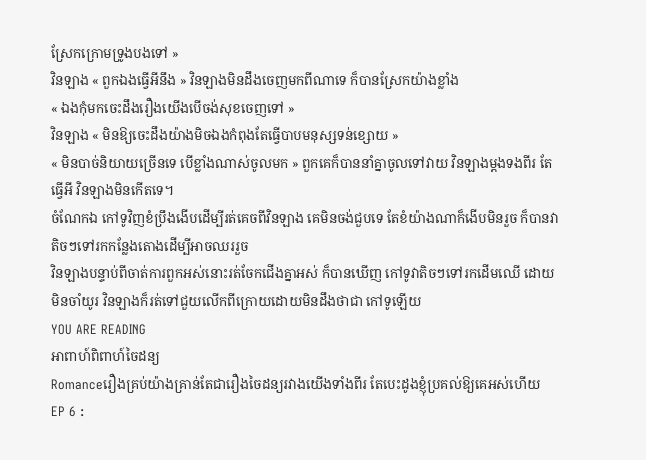ស្រែកក្រោមទ្រូងបងទៅ »
វិនឡាង « ពួកឯងធ្វើអីនឹង » វិនឡាងមិនដឹងចេញមកពីណាទេ ក៏បានស្រែកយ៉ាងខ្លាំង
« ឯងកុំមកចេះដឹងរឿងយើងបើចង់សុខចេញទៅ »
វិនឡាង « មិនឱ្យចេះដឹងយ៉ាងមិចឯងកំពុងតែធ្វើបាបមនុស្សទន់ខ្សោយ »
« មិនបាច់និយាយច្រើនទេ បើខ្លាំងណាស់ចូលមក » ពួកគេក៏បាននាំគ្នាចូលទៅវាយ វិនឡាងម្តងទងពីរ តែធ្វើអី វិនឡាងមិនកើតទេ។
ចំណែកឯ កៅទូវិញខំប្រឹងងើបដើម្បីរត់គេចពីវិនឡាង គេមិនចង់ជួបទេ តែខំយ៉ាងណាក៏ងើបមិនរួច ក៏បានវាតិចៗទៅរកកន្លែងតោងដើម្បីអាចឈររួច
វិនឡាងបន្ទាប់ពីចាត់ការពួកអស់នោះរត់ចែកជើងគ្នាអស់ ក៏បានឃើញ កៅទូវាតិចៗទៅរកដើមឈើ ដោយមិនចាំយូរ វិនឡាងក៏រត់ទៅជួយលើកពីក្រោយដោយមិនដឹងថាជា កៅទូឡើយ
YOU ARE READING
អាពាហ៍ពិពាហ៍ចៃដន្យ
Romanceរឿងគ្រប់យ៉ាងគ្រាន់តែជារឿងចៃដន្យរវាងយើងទាំងពីរ តែបេះដូងខ្ញុំប្រគល់ឱ្យគេអស់ហើយ
EP 6 :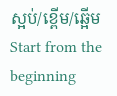ស្អប់/ខ្ពើម/ឆ្អើម
Start from the beginning